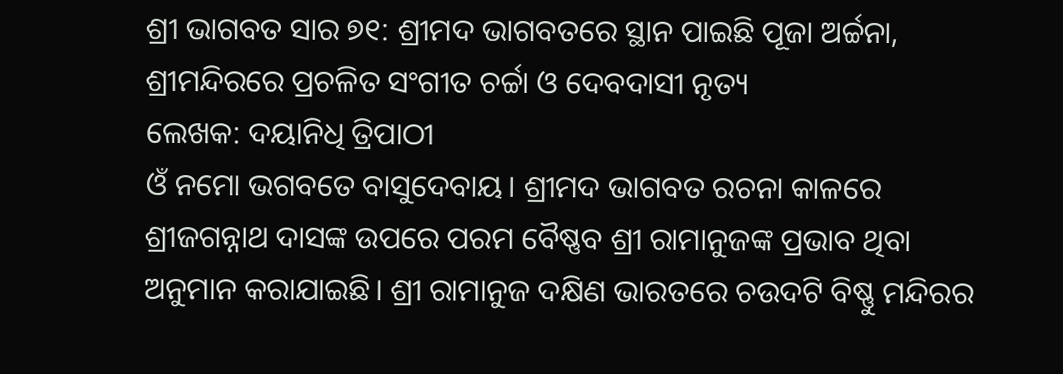ଶ୍ରୀ ଭାଗବତ ସାର ୭୧: ଶ୍ରୀମଦ ଭାଗବତରେ ସ୍ଥାନ ପାଇଛି ପୂଜା ଅର୍ଚ୍ଚନା, ଶ୍ରୀମନ୍ଦିରରେ ପ୍ରଚଳିତ ସଂଗୀତ ଚର୍ଚ୍ଚା ଓ ଦେବଦାସୀ ନୃତ୍ୟ
ଲେଖକ: ଦୟାନିଧି ତ୍ରିପାଠୀ
ଓଁ ନମୋ ଭଗବତେ ବାସୁଦେବାୟ। ଶ୍ରୀମଦ ଭାଗବତ ରଚନା କାଳରେ ଶ୍ରୀଜଗନ୍ନାଥ ଦାସଙ୍କ ଉପରେ ପରମ ବୈଷ୍ଣବ ଶ୍ରୀ ରାମାନୁଜଙ୍କ ପ୍ରଭାବ ଥିବା ଅନୁମାନ କରାଯାଇଛି। ଶ୍ରୀ ରାମାନୁଜ ଦକ୍ଷିଣ ଭାରତରେ ଚଉଦଟି ବିଷ୍ଣୁ ମନ୍ଦିରର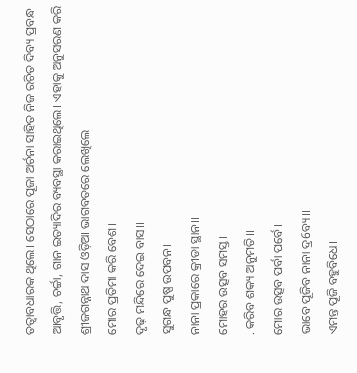ତତ୍ୱାବଧାରକ ଥିଲେ। ସେଠାରେ ପୂଜା ଅର୍ଚନା ସାହିତ ନିଜ ରଚିତ ଦିବ୍ୟ ପ୍ରବନ୍ଧ ଆବୃତ୍ତି, ଚର୍ଚ୍ଚା, ଗାନ ଇତ୍ୟାଦିର ବ୍ୟବସ୍ଥା କରାଇଥିଲେ। ଏହାକୁ ଅନୁସରଣ କରି ଶ୍ରୀଜଗନ୍ନାଥ ଦାସ ଓଡ଼ିଆ ଭାଗବତରେ ଲେଖିଲେ
ମୋର ପ୍ରତିମା କରି ବେଶ।
ଦୃଢ଼ ମନ୍ଦିରେ ଦେଇ ବାସ।।
ସୁଗନ୍ଧ ପୁଷ୍ପ ଉପବନ।
ନାନା ପ୍ରକାରେ କ୍ରୀଡା ସ୍ଥାନ।।
ମୋହର ଉତ୍ସବ ସମସ୍ତ।
. କରିବ ଶକ୍ୟ ଅନୁମତି।।
ମୋର ଉତ୍ସବ ପର୍ବା ପର୍ବେ।
ଭାବେ ପୂଜିବ ନାନା ଦ୍ର6ବ୍ୟ।।
ଏମନ୍ତ ପୂଜି ବହୁବିଧେ।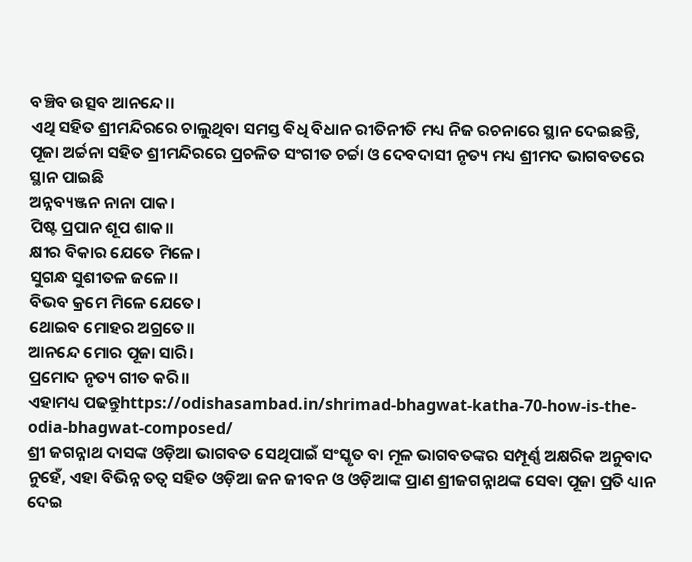ବଞ୍ଚିବ ଉତ୍ସବ ଆନନ୍ଦେ।।
ଏଥି ସହିତ ଶ୍ରୀମନ୍ଦିରରେ ଚାଲୁଥିବା ସମସ୍ତ ଵିଧି ବିଧାନ ରୀତିନୀତି ମଧ୍ୟ ନିଜ ରଚନାରେ ସ୍ଥାନ ଦେଇଛନ୍ତି, ପୂଜା ଅର୍ଚ୍ଚନା ସହିତ ଶ୍ରୀମନ୍ଦିରରେ ପ୍ରଚଳିତ ସଂଗୀତ ଚର୍ଚ୍ଚା ଓ ଦେବଦାସୀ ନୃତ୍ୟ ମଧ୍ୟ ଶ୍ରୀମଦ ଭାଗବତରେ ସ୍ଥାନ ପାଇଛି
ଅନ୍ନବ୍ୟଞ୍ଜନ ନାନା ପାକ।
ପିଷ୍ଟ ପ୍ରପାନ ଶୂପ ଶାକ।।
କ୍ଷୀର ବିକାର ଯେତେ ମିଳେ।
ସୁଗନ୍ଧ ସୁଶୀତଳ ଜଳେ।।
ବିଭବ କ୍ରମେ ମିଳେ ଯେତେ।
ଥୋଇବ ମୋହର ଅଗ୍ରତେ।।
ଆନନ୍ଦେ ମୋର ପୂଜା ସାରି।
ପ୍ରମୋଦ ନୃତ୍ୟ ଗୀତ କରି।।
ଏହାମଧ୍ୟ ପଢନ୍ତୁhttps://odishasambad.in/shrimad-bhagwat-katha-70-how-is-the-odia-bhagwat-composed/
ଶ୍ରୀ ଜଗନ୍ନାଥ ଦାସଙ୍କ ଓଡ଼ିଆ ଭାଗବତ ସେଥିପାଇଁ ସଂସ୍କୃତ ବା ମୂଳ ଭାଗବତଙ୍କର ସମ୍ପୂର୍ଣ୍ଣ ଅକ୍ଷରିକ ଅନୁବାଦ ନୁହେଁ, ଏହା ବିଭିନ୍ନ ତତ୍ୱ ସହିତ ଓଡ଼ିଆ ଜନ ଜୀବନ ଓ ଓଡ଼ିଆଙ୍କ ପ୍ରାଣ ଶ୍ରୀଜଗନ୍ନାଥଙ୍କ ସେଵା ପୂଜା ପ୍ରତି ଧ୍ୟାନ ଦେଇ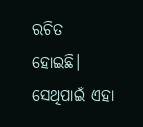ରଚିତ ହୋଇଛି। ସେଥିପାଇଁ ଏହା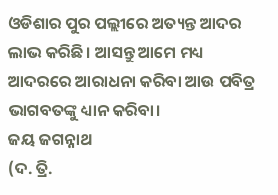ଓଡିଶାର ପୁର ପଲ୍ଲୀରେ ଅତ୍ୟନ୍ତ ଆଦର ଲାଭ କରିଛି। ଆସନ୍ତୁ ଆମେ ମଧ୍ୟ ଆଦରରେ ଆରାଧନା କରିବା ଆଉ ପବିତ୍ର ଭାଗବତଙ୍କୁ ଧ୍ୟାନ କରିବା।
ଜୟ ଜଗନ୍ନାଥ
(ଦ. ତ୍ରି.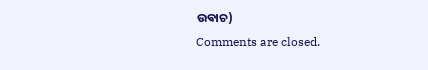ଉଵାଚ)
Comments are closed.